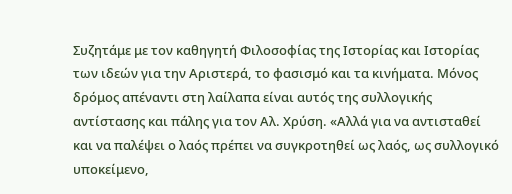Συζητάμε με τον καθηγητή Φιλοσοφίας της Ιστορίας και Ιστορίας των ιδεών για την Αριστερά, το φασισμό και τα κινήματα. Μόνος δρόμος απέναντι στη λαίλαπα είναι αυτός της συλλογικής αντίστασης και πάλης για τον Αλ. Χρύση. «Αλλά για να αντισταθεί και να παλέψει ο λαός πρέπει να συγκροτηθεί ως λαός, ως συλλογικό υποκείμενο,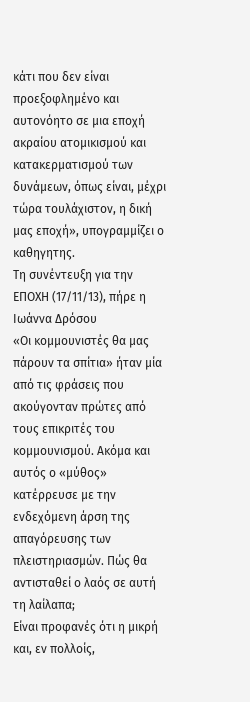κάτι που δεν είναι προεξοφλημένο και αυτονόητο σε μια εποχή ακραίου ατομικισμού και κατακερματισμού των δυνάμεων, όπως είναι, μέχρι τώρα τουλάχιστον, η δική μας εποχή», υπογραμμίζει ο καθηγητης.
Τη συνέντευξη για την ΕΠΟΧΗ (17/11/13), πήρε η Ιωάννα Δρόσου
«Οι κομμουνιστές θα μας πάρουν τα σπίτια» ήταν μία από τις φράσεις που ακούγονταν πρώτες από τους επικριτές του κομμουνισμού. Ακόμα και αυτός ο «μύθος» κατέρρευσε με την ενδεχόμενη άρση της απαγόρευσης των πλειστηριασμών. Πώς θα αντισταθεί ο λαός σε αυτή τη λαίλαπα;
Είναι προφανές ότι η μικρή και, εν πολλοίς,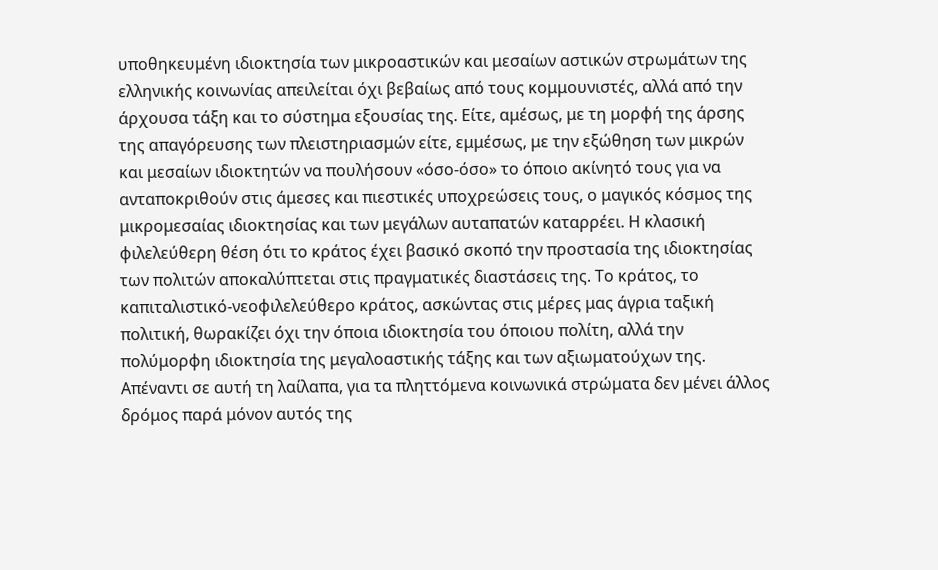υποθηκευμένη ιδιοκτησία των μικροαστικών και μεσαίων αστικών στρωμάτων της ελληνικής κοινωνίας απειλείται όχι βεβαίως από τους κομμουνιστές, αλλά από την άρχουσα τάξη και το σύστημα εξουσίας της. Είτε, αμέσως, με τη μορφή της άρσης της απαγόρευσης των πλειστηριασμών είτε, εμμέσως, με την εξώθηση των μικρών και μεσαίων ιδιοκτητών να πουλήσουν «όσο-όσο» το όποιο ακίνητό τους για να ανταποκριθούν στις άμεσες και πιεστικές υποχρεώσεις τους, ο μαγικός κόσμος της μικρομεσαίας ιδιοκτησίας και των μεγάλων αυταπατών καταρρέει. Η κλασική φιλελεύθερη θέση ότι το κράτος έχει βασικό σκοπό την προστασία της ιδιοκτησίας των πολιτών αποκαλύπτεται στις πραγματικές διαστάσεις της. Το κράτος, το καπιταλιστικό-νεοφιλελεύθερο κράτος, ασκώντας στις μέρες μας άγρια ταξική πολιτική, θωρακίζει όχι την όποια ιδιοκτησία του όποιου πολίτη, αλλά την πολύμορφη ιδιοκτησία της μεγαλοαστικής τάξης και των αξιωματούχων της. Απέναντι σε αυτή τη λαίλαπα, για τα πληττόμενα κοινωνικά στρώματα δεν μένει άλλος δρόμος παρά μόνον αυτός της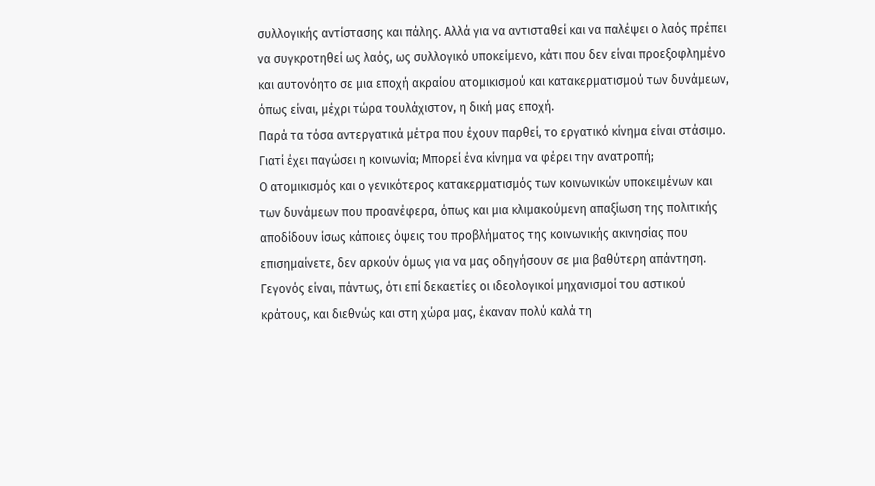συλλογικής αντίστασης και πάλης. Αλλά για να αντισταθεί και να παλέψει ο λαός πρέπει να συγκροτηθεί ως λαός, ως συλλογικό υποκείμενο, κάτι που δεν είναι προεξοφλημένο και αυτονόητο σε μια εποχή ακραίου ατομικισμού και κατακερματισμού των δυνάμεων, όπως είναι, μέχρι τώρα τουλάχιστον, η δική μας εποχή.
Παρά τα τόσα αντεργατικά μέτρα που έχουν παρθεί, το εργατικό κίνημα είναι στάσιμο. Γιατί έχει παγώσει η κοινωνία; Μπορεί ένα κίνημα να φέρει την ανατροπή;
Ο ατομικισμός και ο γενικότερος κατακερματισμός των κοινωνικών υποκειμένων και των δυνάμεων που προανέφερα, όπως και μια κλιμακούμενη απαξίωση της πολιτικής αποδίδουν ίσως κάποιες όψεις του προβλήματος της κοινωνικής ακινησίας που επισημαίνετε, δεν αρκούν όμως για να μας οδηγήσουν σε μια βαθύτερη απάντηση. Γεγονός είναι, πάντως, ότι επί δεκαετίες οι ιδεολογικοί μηχανισμοί του αστικού κράτους, και διεθνώς και στη χώρα μας, έκαναν πολύ καλά τη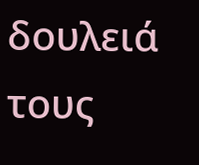δουλειά τους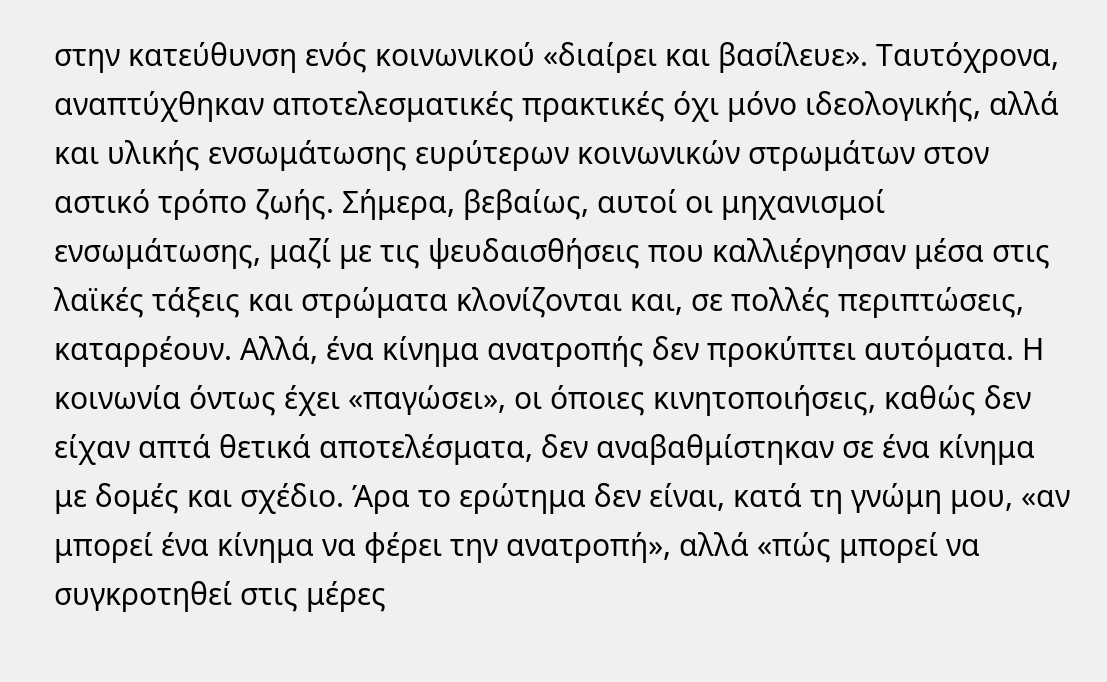στην κατεύθυνση ενός κοινωνικού «διαίρει και βασίλευε». Ταυτόχρονα, αναπτύχθηκαν αποτελεσματικές πρακτικές όχι μόνο ιδεολογικής, αλλά και υλικής ενσωμάτωσης ευρύτερων κοινωνικών στρωμάτων στον αστικό τρόπο ζωής. Σήμερα, βεβαίως, αυτοί οι μηχανισμοί ενσωμάτωσης, μαζί με τις ψευδαισθήσεις που καλλιέργησαν μέσα στις λαϊκές τάξεις και στρώματα κλονίζονται και, σε πολλές περιπτώσεις, καταρρέουν. Αλλά, ένα κίνημα ανατροπής δεν προκύπτει αυτόματα. Η κοινωνία όντως έχει «παγώσει», οι όποιες κινητοποιήσεις, καθώς δεν είχαν απτά θετικά αποτελέσματα, δεν αναβαθμίστηκαν σε ένα κίνημα με δομές και σχέδιο. Άρα το ερώτημα δεν είναι, κατά τη γνώμη μου, «αν μπορεί ένα κίνημα να φέρει την ανατροπή», αλλά «πώς μπορεί να συγκροτηθεί στις μέρες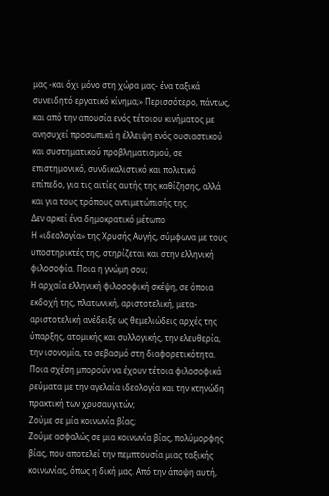μας -και όχι μόνο στη χώρα μας- ένα ταξικά συνειδητό εργατικό κίνημα;» Περισσότερο, πάντως, και από την απουσία ενός τέτοιου κινήματος με ανησυχεί προσωπικά η έλλειψη ενός ουσιαστικού και συστηματικού προβληματισμού, σε επιστημονικό, συνδικαλιστικό και πολιτικό επίπεδο, για τις αιτίες αυτής της καθίζησης, αλλά και για τους τρόπους αντιμετώπισής της.
Δεν αρκεί ένα δημοκρατικό μέτωπο
Η «ιδεολογία» της Χρυσής Αυγής, σύμφωνα με τους υποστηρικτές της, στηρίζεται και στην ελληνική φιλοσοφία. Ποια η γνώμη σου;
Η αρχαία ελληνική φιλοσοφική σκέψη, σε όποια εκδοχή της, πλατωνική, αριστοτελική, μετα-αριστοτελική ανέδειξε ως θεμελιώδεις αρχές της ύπαρξης, ατομικής και συλλογικής, την ελευθερία, την ισονομία, το σεβασμό στη διαφορετικότητα. Ποια σχέση μπορούν να έχουν τέτοια φιλοσοφικά ρεύματα με την αγελαία ιδεολογία και την κτηνώδη πρακτική των χρυσαυγιτών;
Ζούμε σε μία κοινωνία βίας;
Ζούμε ασφαλώς σε μια κοινωνία βίας, πολύμορφης βίας, που αποτελεί την πεμπτουσία μιας ταξικής κοινωνίας, όπως η δική μας. Από την άποψη αυτή,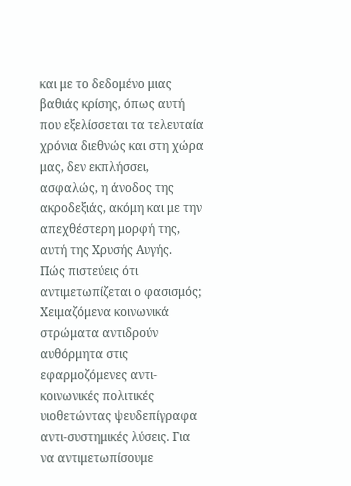και με το δεδομένο μιας βαθιάς κρίσης, όπως αυτή που εξελίσσεται τα τελευταία χρόνια διεθνώς και στη χώρα μας, δεν εκπλήσσει, ασφαλώς, η άνοδος της ακροδεξιάς, ακόμη και με την απεχθέστερη μορφή της, αυτή της Χρυσής Αυγής.
Πώς πιστεύεις ότι αντιμετωπίζεται ο φασισμός;
Χειμαζόμενα κοινωνικά στρώματα αντιδρούν αυθόρμητα στις εφαρμοζόμενες αντι-κοινωνικές πολιτικές υιοθετώντας ψευδεπίγραφα αντι-συστημικές λύσεις. Για να αντιμετωπίσουμε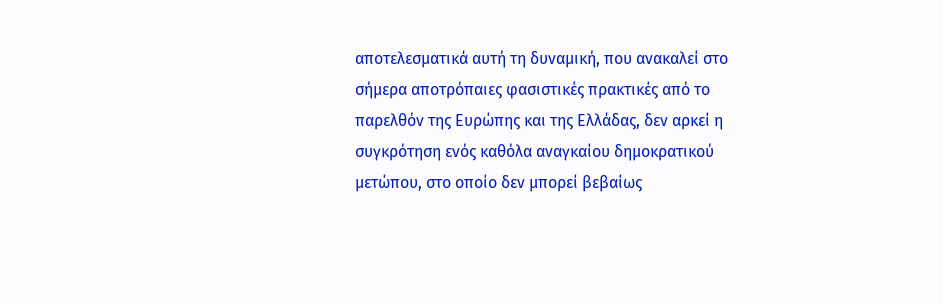αποτελεσματικά αυτή τη δυναμική, που ανακαλεί στο σήμερα αποτρόπαιες φασιστικές πρακτικές από το παρελθόν της Ευρώπης και της Ελλάδας, δεν αρκεί η συγκρότηση ενός καθόλα αναγκαίου δημοκρατικού μετώπου, στο οποίο δεν μπορεί βεβαίως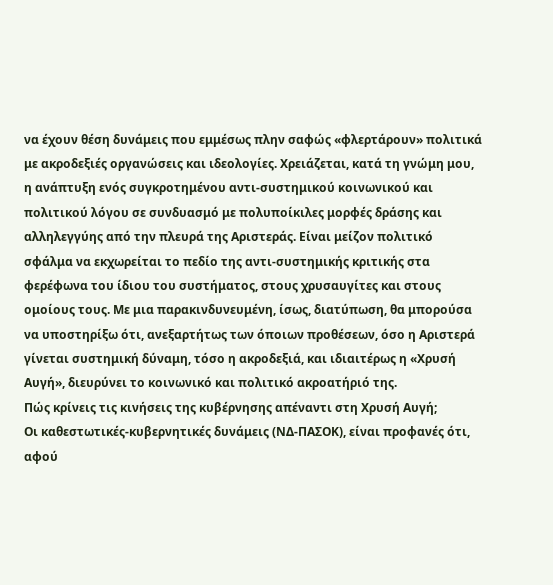να έχουν θέση δυνάμεις που εμμέσως πλην σαφώς «φλερτάρουν» πολιτικά με ακροδεξιές οργανώσεις και ιδεολογίες. Χρειάζεται, κατά τη γνώμη μου, η ανάπτυξη ενός συγκροτημένου αντι-συστημικού κοινωνικού και πολιτικού λόγου σε συνδυασμό με πολυποίκιλες μορφές δράσης και αλληλεγγύης από την πλευρά της Αριστεράς. Είναι μείζον πολιτικό σφάλμα να εκχωρείται το πεδίο της αντι-συστημικής κριτικής στα φερέφωνα του ίδιου του συστήματος, στους χρυσαυγίτες και στους ομοίους τους. Με μια παρακινδυνευμένη, ίσως, διατύπωση, θα μπορούσα να υποστηρίξω ότι, ανεξαρτήτως των όποιων προθέσεων, όσο η Αριστερά γίνεται συστημική δύναμη, τόσο η ακροδεξιά, και ιδιαιτέρως η «Χρυσή Αυγή», διευρύνει το κοινωνικό και πολιτικό ακροατήριό της.
Πώς κρίνεις τις κινήσεις της κυβέρνησης απέναντι στη Χρυσή Αυγή;
Οι καθεστωτικές-κυβερνητικές δυνάμεις (ΝΔ-ΠΑΣΟΚ), είναι προφανές ότι, αφού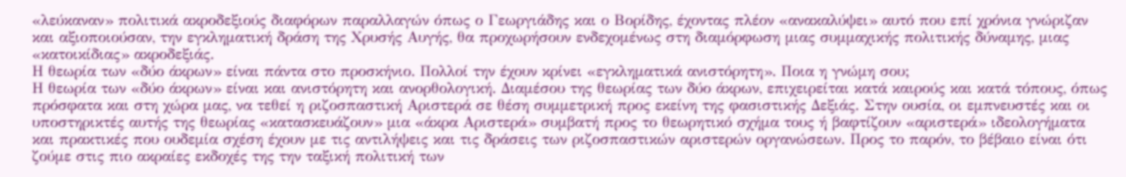«λεύκαναν» πολιτικά ακροδεξιούς διαφόρων παραλλαγών όπως ο Γεωργιάδης και ο Βορίδης, έχοντας πλέον «ανακαλύψει» αυτό που επί χρόνια γνώριζαν και αξιοποιούσαν, την εγκληματική δράση της Χρυσής Αυγής, θα προχωρήσουν ενδεχομένως στη διαμόρφωση μιας συμμαχικής πολιτικής δύναμης, μιας «κατοικίδιας» ακροδεξιάς.
Η θεωρία των «δύο άκρων» είναι πάντα στο προσκήνιο. Πολλοί την έχουν κρίνει «εγκληματικά ανιστόρητη». Ποια η γνώμη σου;
Η θεωρία των «δύο άκρων» είναι και ανιστόρητη και ανορθολογική. Διαμέσου της θεωρίας των δύο άκρων, επιχειρείται κατά καιρούς και κατά τόπους, όπως πρόσφατα και στη χώρα μας, να τεθεί η ριζοσπαστική Αριστερά σε θέση συμμετρική προς εκείνη της φασιστικής Δεξιάς. Στην ουσία, οι εμπνευστές και οι υποστηρικτές αυτής της θεωρίας «κατασκευάζουν» μια «άκρα Αριστερά» συμβατή προς το θεωρητικό σχήμα τους ή βαφτίζουν «αριστερά» ιδεολογήματα και πρακτικές που ουδεμία σχέση έχουν με τις αντιλήψεις και τις δράσεις των ριζοσπαστικών αριστερών οργανώσεων. Προς το παρόν, το βέβαιο είναι ότι ζούμε στις πιο ακραίες εκδοχές της την ταξική πολιτική των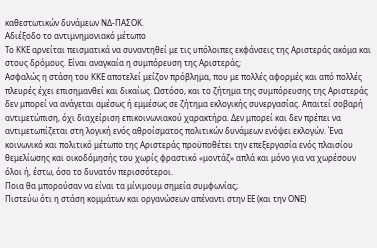καθεστωτικών δυνάμεων ΝΔ-ΠΑΣΟΚ.
Αδιέξοδο το αντιμνημονιακό μέτωπο
Το ΚΚΕ αρνείται πεισματικά να συναντηθεί με τις υπόλοιπες εκφάνσεις της Αριστεράς ακόμα και στους δρόμους. Είναι αναγκαία η συμπόρευση της Αριστεράς;
Ασφαλώς η στάση του ΚΚΕ αποτελεί μείζον πρόβλημα, που με πολλές αφορμές και από πολλές πλευρές έχει επισημανθεί και δικαίως. Ωστόσο, και το ζήτημα της συμπόρευσης της Αριστεράς δεν μπορεί να ανάγεται αμέσως ή εμμέσως σε ζήτημα εκλογικής συνεργασίας. Απαιτεί σοβαρή αντιμετώπιση, όχι διαχείριση επικοινωνιακού χαρακτήρα. Δεν μπορεί και δεν πρέπει να αντιμετωπίζεται στη λογική ενός αθροίσματος πολιτικών δυνάμεων ενόψει εκλογών. Ένα κοινωνικό και πολιτικό μέτωπο της Αριστεράς προϋποθέτει την επεξεργασία ενός πλαισίου θεμελίωσης και οικοδόμησής του χωρίς φραστικό «μοντάζ» απλά και μόνο για να χωρέσουν όλοι ή, έστω, όσο το δυνατόν περισσότεροι.
Ποια θα μπορούσαν να είναι τα μίνιμουμ σημεία συμφωνίας;
Πιστεύω ότι η στάση κομμάτων και οργανώσεων απέναντι στην ΕΕ (και την ΟΝΕ)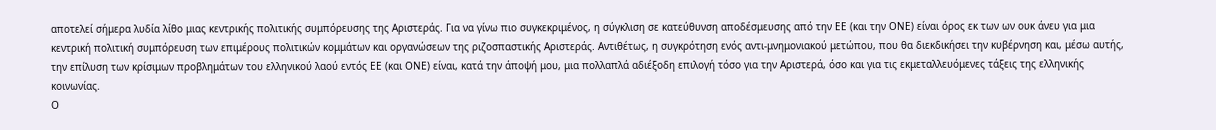αποτελεί σήμερα λυδία λίθο μιας κεντρικής πολιτικής συμπόρευσης της Αριστεράς. Για να γίνω πιο συγκεκριμένος, η σύγκλιση σε κατεύθυνση αποδέσμευσης από την ΕΕ (και την ΟΝΕ) είναι όρος εκ των ων ουκ άνευ για μια κεντρική πολιτική συμπόρευση των επιμέρους πολιτικών κομμάτων και οργανώσεων της ριζοσπαστικής Αριστεράς. Αντιθέτως, η συγκρότηση ενός αντι-μνημονιακού μετώπου, που θα διεκδικήσει την κυβέρνηση και, μέσω αυτής, την επίλυση των κρίσιμων προβλημάτων του ελληνικού λαού εντός ΕΕ (και ΟΝΕ) είναι, κατά την άποψή μου, μια πολλαπλά αδιέξοδη επιλογή τόσο για την Αριστερά, όσο και για τις εκμεταλλευόμενες τάξεις της ελληνικής κοινωνίας.
Ο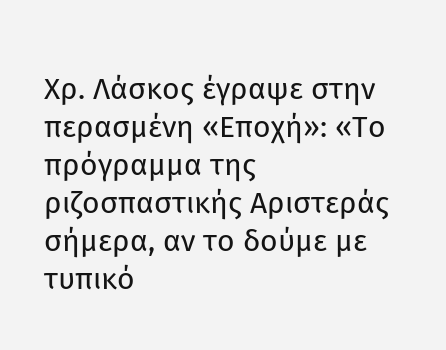Χρ. Λάσκος έγραψε στην περασμένη «Εποχή»: «Το πρόγραμμα της ριζοσπαστικής Αριστεράς σήμερα, αν το δούμε με τυπικό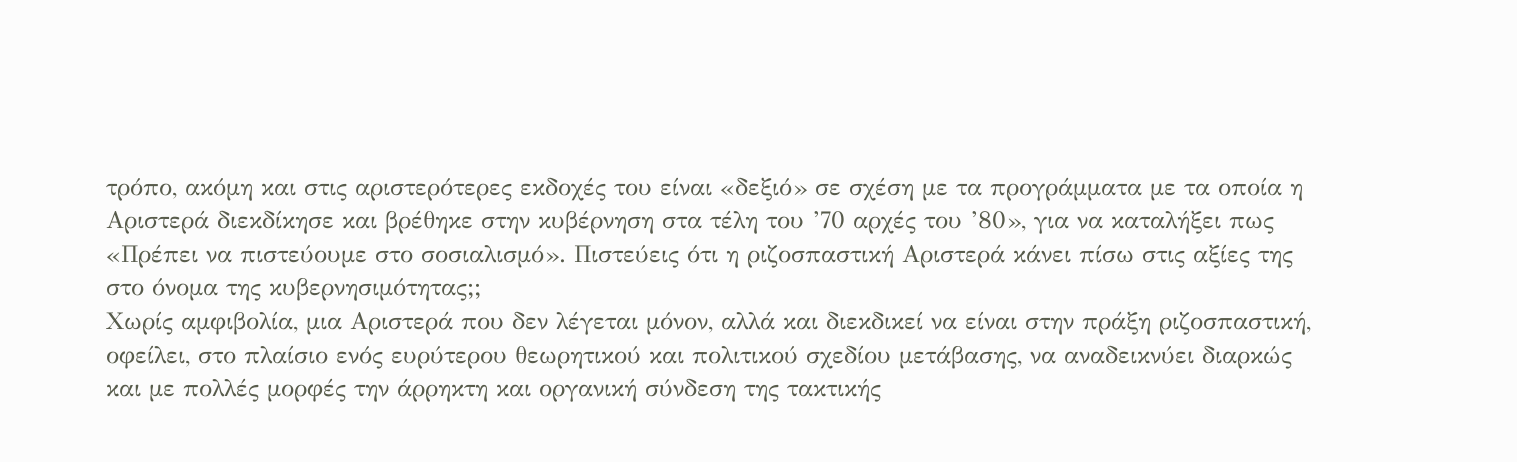τρόπο, ακόμη και στις αριστερότερες εκδοχές του είναι «δεξιό» σε σχέση με τα προγράμματα με τα οποία η Αριστερά διεκδίκησε και βρέθηκε στην κυβέρνηση στα τέλη του ’70 αρχές του ’80», για να καταλήξει πως «Πρέπει να πιστεύουμε στο σοσιαλισμό». Πιστεύεις ότι η ριζοσπαστική Αριστερά κάνει πίσω στις αξίες της στο όνομα της κυβερνησιμότητας;;
Χωρίς αμφιβολία, μια Αριστερά που δεν λέγεται μόνον, αλλά και διεκδικεί να είναι στην πράξη ριζοσπαστική, οφείλει, στο πλαίσιο ενός ευρύτερου θεωρητικού και πολιτικού σχεδίου μετάβασης, να αναδεικνύει διαρκώς και με πολλές μορφές την άρρηκτη και οργανική σύνδεση της τακτικής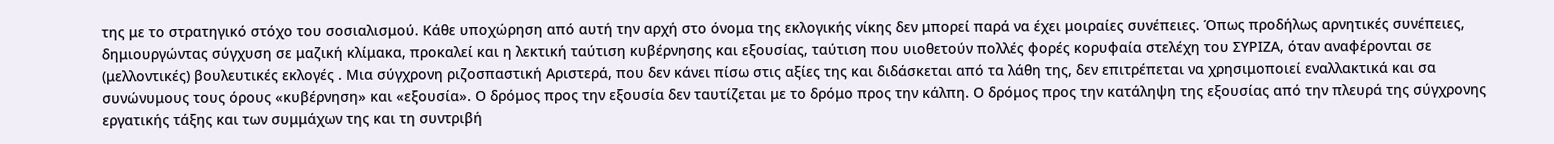της με το στρατηγικό στόχο του σοσιαλισμού. Κάθε υποχώρηση από αυτή την αρχή στο όνομα της εκλογικής νίκης δεν μπορεί παρά να έχει μοιραίες συνέπειες. Όπως προδήλως αρνητικές συνέπειες, δημιουργώντας σύγχυση σε μαζική κλίμακα, προκαλεί και η λεκτική ταύτιση κυβέρνησης και εξουσίας, ταύτιση που υιοθετούν πολλές φορές κορυφαία στελέχη του ΣΥΡΙΖΑ, όταν αναφέρονται σε (μελλοντικές) βουλευτικές εκλογές . Μια σύγχρονη ριζοσπαστική Αριστερά, που δεν κάνει πίσω στις αξίες της και διδάσκεται από τα λάθη της, δεν επιτρέπεται να χρησιμοποιεί εναλλακτικά και σα συνώνυμους τους όρους «κυβέρνηση» και «εξουσία». Ο δρόμος προς την εξουσία δεν ταυτίζεται με το δρόμο προς την κάλπη. Ο δρόμος προς την κατάληψη της εξουσίας από την πλευρά της σύγχρονης εργατικής τάξης και των συμμάχων της και τη συντριβή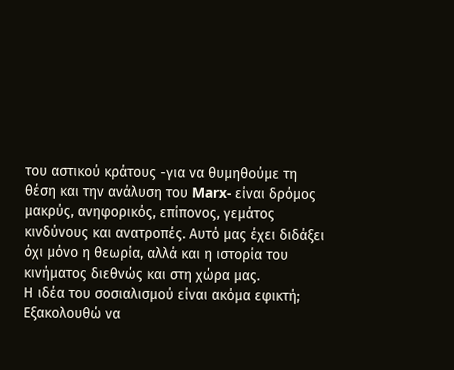του αστικού κράτους -για να θυμηθούμε τη θέση και την ανάλυση του Marx- είναι δρόμος μακρύς, ανηφορικός, επίπονος, γεμάτος κινδύνους και ανατροπές. Αυτό μας έχει διδάξει όχι μόνο η θεωρία, αλλά και η ιστορία του κινήματος διεθνώς και στη χώρα μας.
Η ιδέα του σοσιαλισμού είναι ακόμα εφικτή;
Εξακολουθώ να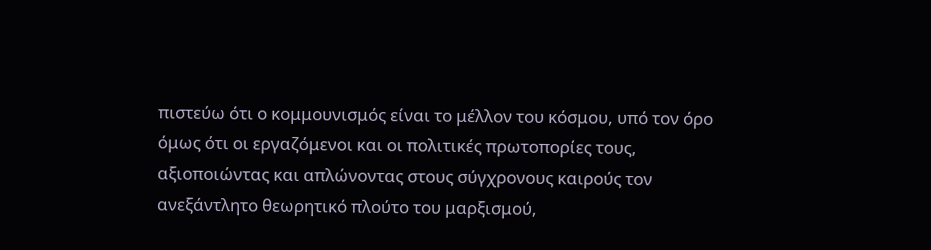πιστεύω ότι ο κομμουνισμός είναι το μέλλον του κόσμου, υπό τον όρο όμως ότι οι εργαζόμενοι και οι πολιτικές πρωτοπορίες τους, αξιοποιώντας και απλώνοντας στους σύγχρονους καιρούς τον ανεξάντλητο θεωρητικό πλούτο του μαρξισμού,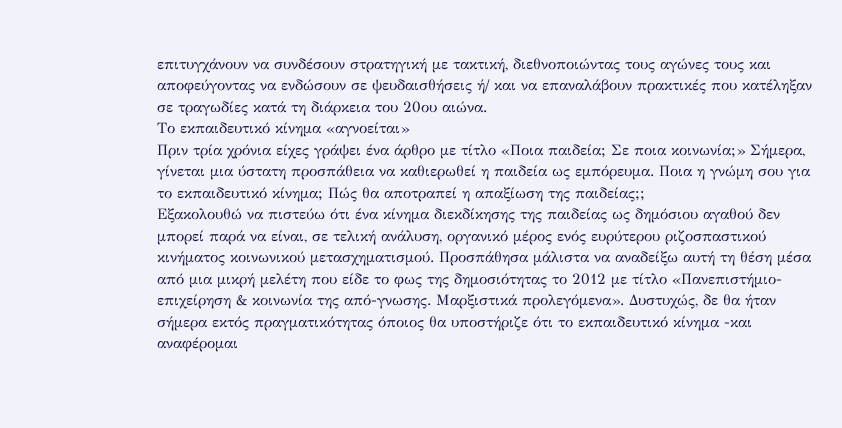επιτυγχάνουν να συνδέσουν στρατηγική με τακτική, διεθνοποιώντας τους αγώνες τους και αποφεύγοντας να ενδώσουν σε ψευδαισθήσεις ή/ και να επαναλάβουν πρακτικές που κατέληξαν σε τραγωδίες κατά τη διάρκεια του 20ου αιώνα.
Το εκπαιδευτικό κίνημα «αγνοείται»
Πριν τρία χρόνια είχες γράψει ένα άρθρο με τίτλο «Ποια παιδεία; Σε ποια κοινωνία;» Σήμερα, γίνεται μια ύστατη προσπάθεια να καθιερωθεί η παιδεία ως εμπόρευμα. Ποια η γνώμη σου για το εκπαιδευτικό κίνημα; Πώς θα αποτραπεί η απαξίωση της παιδείας;;
Εξακολουθώ να πιστεύω ότι ένα κίνημα διεκδίκησης της παιδείας ως δημόσιου αγαθού δεν μπορεί παρά να είναι, σε τελική ανάλυση, οργανικό μέρος ενός ευρύτερου ριζοσπαστικού κινήματος κοινωνικού μετασχηματισμού. Προσπάθησα μάλιστα να αναδείξω αυτή τη θέση μέσα από μια μικρή μελέτη που είδε το φως της δημοσιότητας το 2012 με τίτλο «Πανεπιστήμιο-επιχείρηση & κοινωνία της από-γνωσης. Μαρξιστικά προλεγόμενα». Δυστυχώς, δε θα ήταν σήμερα εκτός πραγματικότητας όποιος θα υποστήριζε ότι το εκπαιδευτικό κίνημα -και αναφέρομαι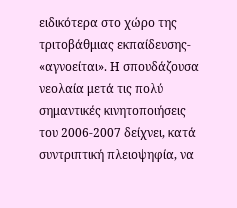ειδικότερα στο χώρο της τριτοβάθμιας εκπαίδευσης- «αγνοείται». Η σπουδάζουσα νεολαία μετά τις πολύ σημαντικές κινητοποιήσεις του 2006-2007 δείχνει, κατά συντριπτική πλειοψηφία, να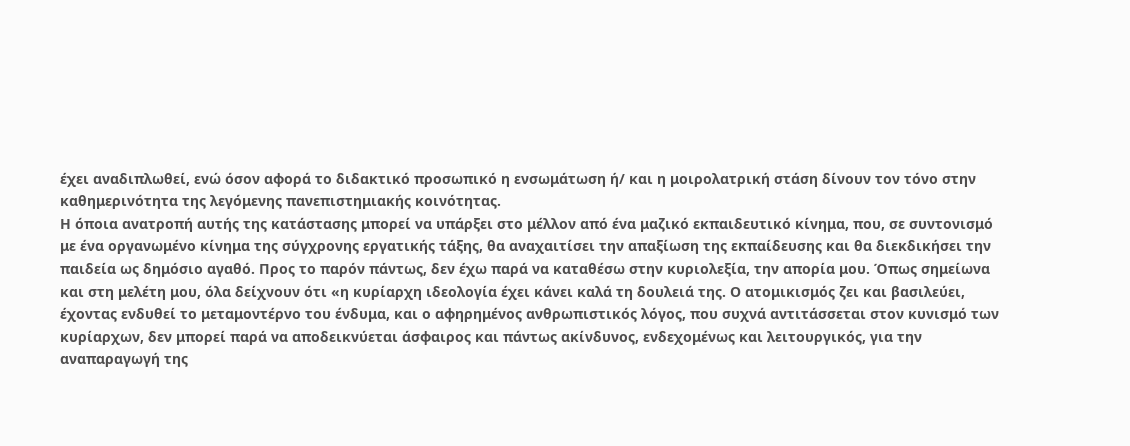έχει αναδιπλωθεί, ενώ όσον αφορά το διδακτικό προσωπικό η ενσωμάτωση ή/ και η μοιρολατρική στάση δίνουν τον τόνο στην καθημερινότητα της λεγόμενης πανεπιστημιακής κοινότητας.
Η όποια ανατροπή αυτής της κατάστασης μπορεί να υπάρξει στο μέλλον από ένα μαζικό εκπαιδευτικό κίνημα, που, σε συντονισμό με ένα οργανωμένο κίνημα της σύγχρονης εργατικής τάξης, θα αναχαιτίσει την απαξίωση της εκπαίδευσης και θα διεκδικήσει την παιδεία ως δημόσιο αγαθό. Προς το παρόν πάντως, δεν έχω παρά να καταθέσω στην κυριολεξία, την απορία μου. Όπως σημείωνα και στη μελέτη μου, όλα δείχνουν ότι «η κυρίαρχη ιδεολογία έχει κάνει καλά τη δουλειά της. Ο ατομικισμός ζει και βασιλεύει, έχοντας ενδυθεί το μεταμοντέρνο του ένδυμα, και ο αφηρημένος ανθρωπιστικός λόγος, που συχνά αντιτάσσεται στον κυνισμό των κυρίαρχων, δεν μπορεί παρά να αποδεικνύεται άσφαιρος και πάντως ακίνδυνος, ενδεχομένως και λειτουργικός, για την αναπαραγωγή της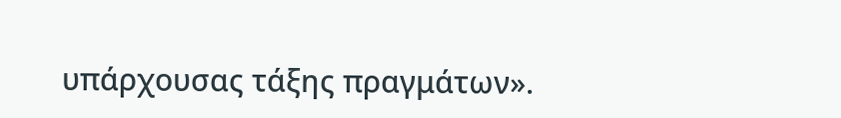υπάρχουσας τάξης πραγμάτων».